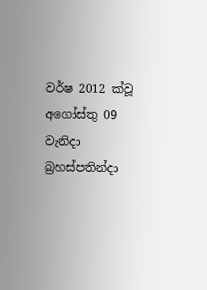වර්ෂ 2012 ක්වූ අගෝස්තු 09 වැනිදා බ්‍රහස්පතින්දා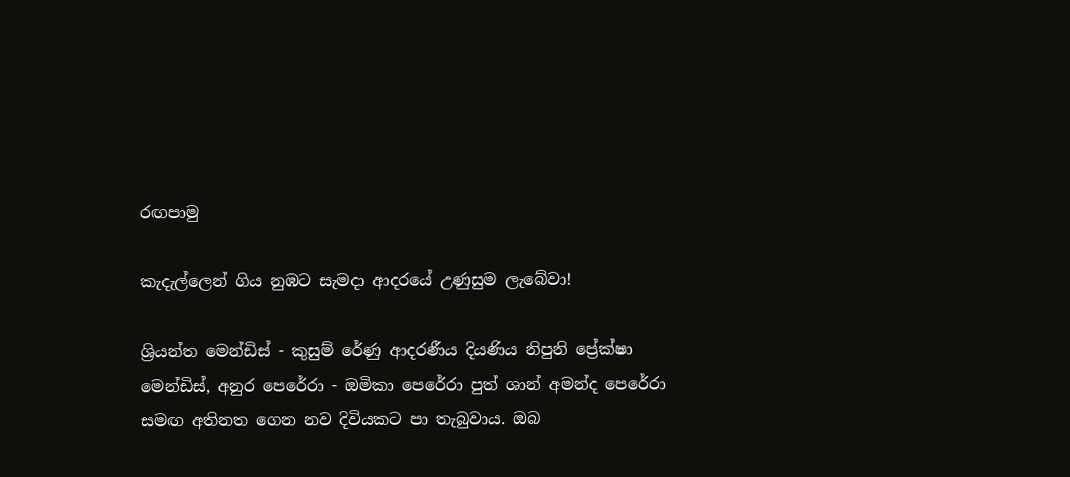රඟපාමු

කැදැල්ලෙන් ගිය නුඹට සැමදා ආදරයේ උණුසුම ලැබේවා!

ශ්‍රියන්ත මෙන්ඩිස් - කුසුම් රේණු ආදරණීය දියණිය නිපුනි ප්‍රේක්ෂා මෙන්ඩිස්, අනුර පෙරේරා - ඔමිකා පෙරේරා පුත් ශාන් අමන්ද පෙරේරා සමඟ අතිනත ගෙන නව දිවියකට පා තැබුවාය. ඔබ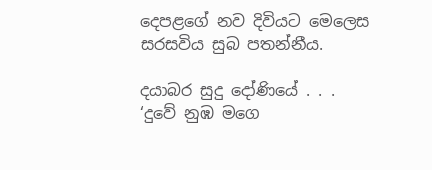දෙපළගේ නව දිවියට මෙලෙස සරසවිය සුබ පතන්නීය.

දයාබර සුදු දෝණියේ . . .
‘දුවේ නුඹ මගෙ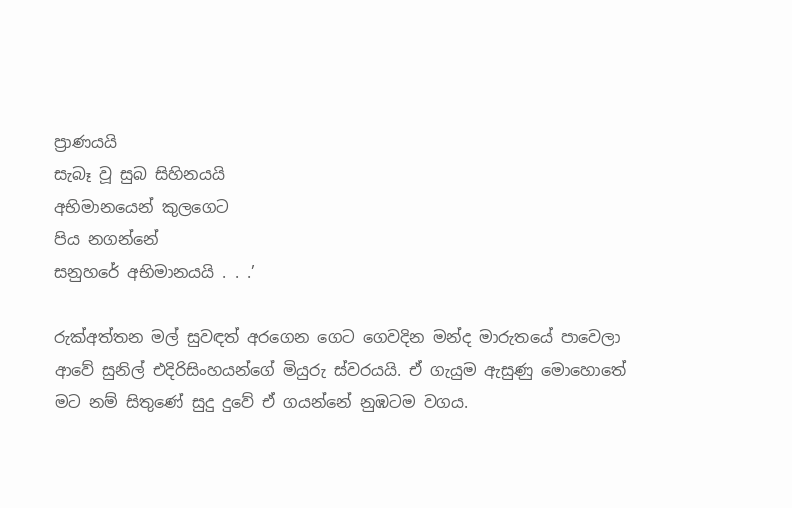ප්‍රාණයයි
සැබෑ වූ සුබ සිහිනයයි
අභිමානයෙන් කුලගෙට
පිය නගන්නේ
සනුහරේ අභිමානයයි . . .’

රුක්අත්තන මල් සුවඳත් අරගෙන ගෙට ගෙවදින මන්ද මාරුතයේ පාවෙලා ආවේ සුනිල් එදිරිසිංහයන්ගේ මියුරු ස්වරයයි. ඒ ගැයුම ඇසුණු මොහොතේ මට නම් සිතුණේ සුදු දුවේ ඒ ගයන්නේ නුඹටම වගය.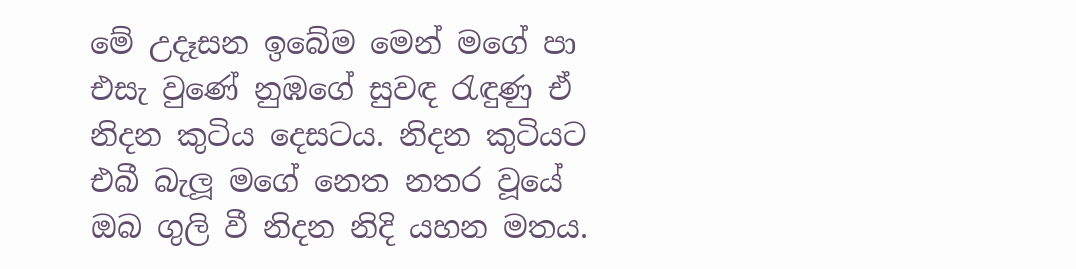මේ උදෑසන ඉබේම මෙන් මගේ පා එසැ වුණේ නුඹගේ සුවඳ රැඳුණු ඒ නිදන කුටිය දෙසටය. නිදන කුටියට එබී බැලූ මගේ නෙත නතර වූයේ ඔබ ගුලි වී නිදන නිදි යහන මතය.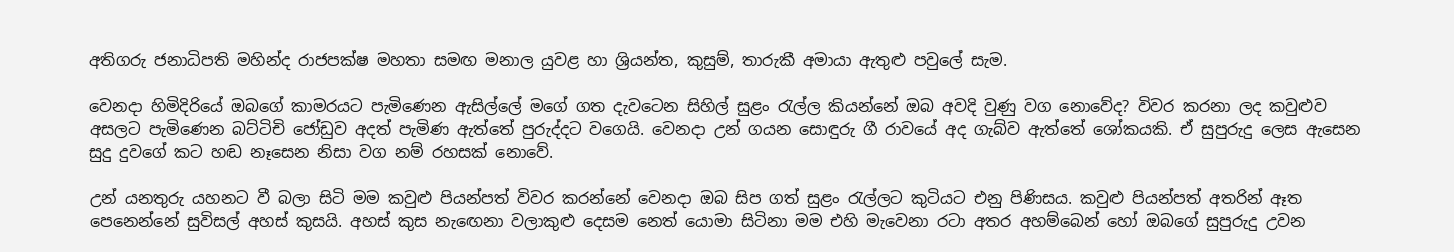අතිගරු ජනාධිපති මහින්ද රාජපක්ෂ මහතා සමඟ මනාල යුවළ හා ශ්‍රියන්ත, කුසුම්, තාරුකී අමායා ඇතුළු පවුලේ සැම.

වෙනදා හිමිදිරියේ ඔබගේ කාමරයට පැමිණෙන ඇසිල්ලේ මගේ ගත දැවටෙන සිහිල් සුළං රැල්ල කියන්නේ ඔබ අවදි වුණු වග නොවේද? විවර කරනා ලද කවුළුව අසලට පැමිණෙන බට්ටිචි ජෝඩුව අදත් පැමිණ ඇත්තේ පුරුද්දට වගෙයි. වෙනදා උන් ගයන සොඳුරු ගී රාවයේ අද ගැබ්ව ඇත්තේ ශෝකයකි. ඒ සුපුරුදු ලෙස ඇසෙන සුදු දුවගේ කට හඬ නෑසෙන නිසා වග නම් රහසක් නොවේ.

උන් යනතුරු යහනට වී බලා සිටි මම කවුළු පියන්පත් විවර කරන්නේ වෙනදා ඔබ සිප ගත් සුළං රැල්ලට කුටියට එනු පිණිසය. කවුළු පියන්පත් අතරින් ඈත පෙනෙන්නේ සුවිසල් අහස් කුසයි. අහස් කුස නැඟෙනා වලාකුළු දෙසම නෙත් යොමා සිටිනා මම එහි මැවෙනා රටා අතර අහම්බෙන් හෝ ඔබගේ සුපුරුදු උවන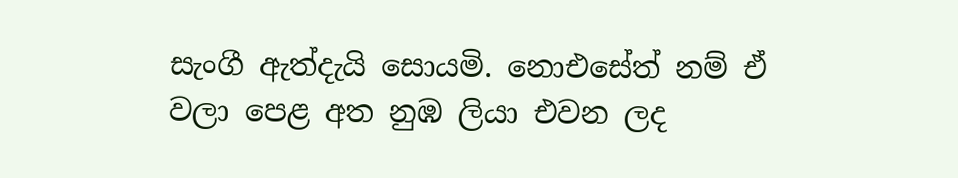සැංගී ඇත්දැයි සොයමි. නොඑසේත් නම් ඒ වලා පෙළ අත නුඹ ලියා එවන ලද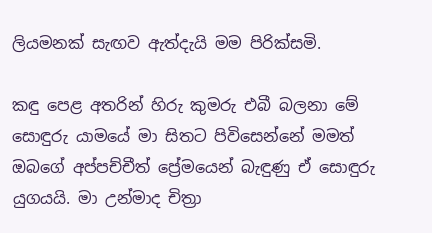ලියමනක් සැඟව ඇත්දැයි මම පිරික්සමි.

කඳු පෙළ අතරින් හිරු කුමරු එබී බලනා මේ සොඳුරු යාමයේ මා සිතට පිවිසෙන්නේ මමත් ඔබගේ අප්පච්චීත් ප්‍රේමයෙන් බැඳුණු ඒ සොඳුරු යුගයයි. මා උන්මාද චිත්‍රා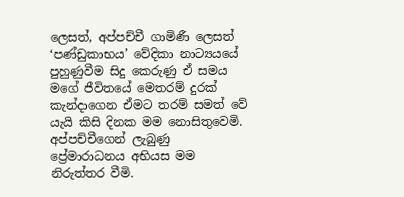ලෙසත්, අප්පච්චී ගාමිණී ලෙසත් ‘පණ්ඩුකාභය’ වේදිකා නාට්‍යයයේ පුහුණුවීම සිදු කෙරුණු ඒ සමය මගේ ජීවිතයේ මෙතරම් දුරක් කැන්දාගෙන ඒමට තරම් සමත් වේ යැයි කිසි දිනක මම නොසිතුවෙමි. අප්පච්චීගෙන් ලැබුණු ප්‍රේමාරාධනය අභියස මම නිරුත්තර වීමි.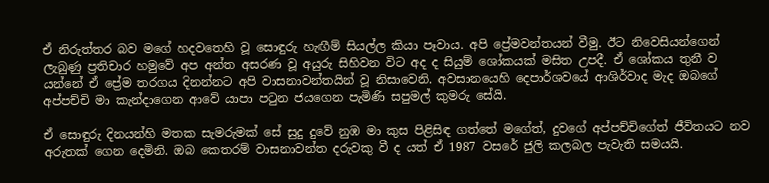ඒ නිරුත්තර බව මගේ හදවතෙහි වූ සොඳුරු හැඟීම් සියල්ල කියා පෑවාය. අපි ප්‍රේමවන්තයන් වීමු. ඊට නිවෙසියන්ගෙන් ලැබුණු ප්‍රතිචාර හමුවේ අප අන්ත අසරණ වූ අයුරු සිහිවන විට අද ද සියුම් ශෝකයක් මසිත උපදී. ඒ ශෝකය තුනී ව යන්නේ ඒ ප්‍රේම තරගය දිනන්නට අපි වාසනාවන්තයින් වූ නිසාවෙනි. අවසානයෙහි දෙපාර්ශවයේ ආශිර්වාද මැද ඔබගේ අප්පච්චි මා කැන්දාගෙන ආවේ යාපා පටුන ජයගෙන පැමිණි සපුමල් කුමරු සේයි.

ඒ සොඳුරු දිනයන්හි මතක සැමරුමක් සේ සුදු දුවේ නුඹ මා කුස පිළිසිඳ ගත්තේ මගේත්, දුවගේ අප්පච්චිගේත් ජීවිතයට නව අරුතක් ගෙන දෙමිනි. ඔබ කෙතරම් වාසනාවන්ත දරුවකු වී ද යත් ඒ 1987 වසරේ ජුලි කලබල පැවැති සමයයි.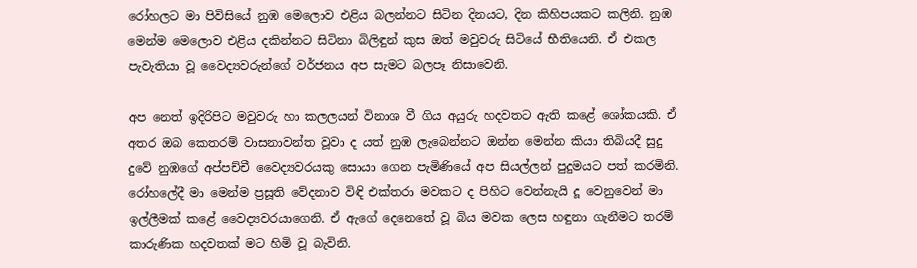රෝහලට මා පිවිසියේ නුඹ මෙලොව එළිය බලන්නට සිටින දිනයට, දින කිහිපයකට කලිනි. නුඹ මෙන්ම මෙලොව එළිය දකින්නට සිටිනා බිලිඳුන් කුස ඔත් මවුවරු සිටියේ භීතියෙනි. ඒ එකල පැවැතියා වූ වෛද්‍යවරුන්ගේ වර්ජනය අප සැමට බලපෑ නිසාවෙනි.

අප නෙත් ඉදිරිපිට මවුවරු හා කලලයන් විනාශ වී ගිය අයුරු හදවතට ඇති කළේ ශෝකයකි. ඒ අතර ඔබ කෙතරම් වාසනාවන්ත වූවා ද යත් නුඹ ලැබෙන්නට ඔන්න මෙන්න කියා තිබියදී සුදු දුවේ නුඹගේ අප්පච්චී වෛද්‍යවරයකු සොයා ගෙන පැමිණියේ අප සියල්ලන් පුදුමයට පත් කරමිනි. රෝහලේදී මා මෙන්ම ප්‍රසූති වේදනාව විඳි එක්තරා මවකට ද පිහිට වෙන්නැයි දූ වෙනුවෙන් මා ඉල්ලීමක් කළේ වෛද්‍යවරයාගෙනි. ඒ ඇගේ දෙනෙතේ වූ බිය මවක ලෙස හඳුනා ගැනීමට තරම් කාරුණික හදවතක් මට හිමි වූ බැවිනි.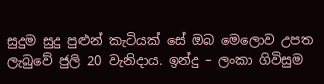සුදුම සුදු පුළුන් කැටියක් සේ ඔබ මෙලොව උපත ලැබුවේ ජුලි 20 වැනිදාය. ඉන්දු – ලංකා ගිවිසුම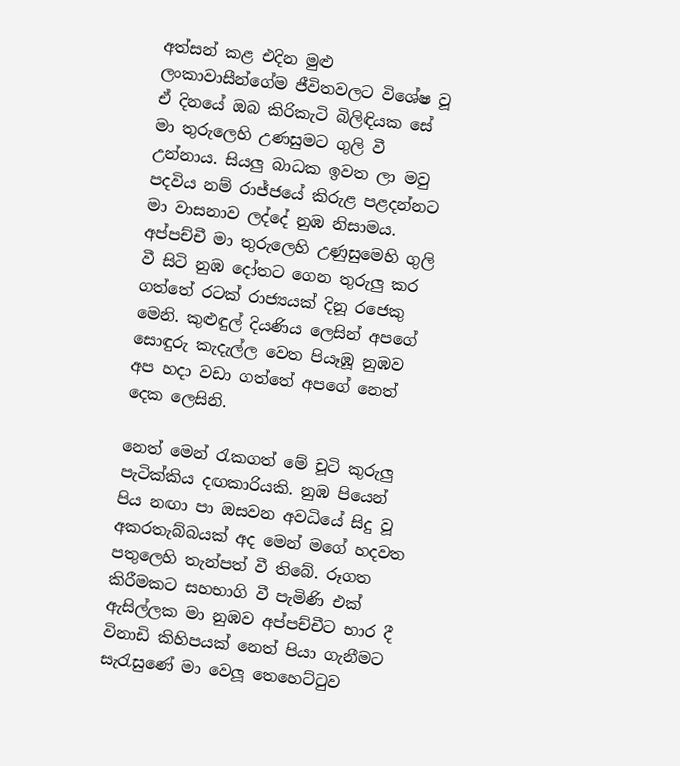අත්සන් කළ එදින මුළු ලංකාවාසීන්ගේම ජීවිතවලට විශේෂ වූ ඒ දිනයේ ඔබ කිරිකැටි බිලිඳියක සේ මා තුරුලෙහි උණසුමට ගුලි වී උන්නාය. සියලු බාධක ඉවත ලා මවු පදවිය නම් රාජ්ජයේ කිරුළ පළදන්නට මා වාසනාව ලද්දේ නුඹ නිසාමය. අප්පච්චී මා තුරුලෙහි උණුසුමෙහි ගුලි වී සිටි නුඹ දෝතට ගෙන තුරුලු කර ගත්තේ රටක් රාජ්‍යයක් දිනූ රජෙකු මෙනි. කුළුඳුල් දියණිය ලෙසින් අපගේ සොඳුරු කැදැල්ල වෙත පියෑඹූ නුඹව අප හදා වඩා ගත්තේ අපගේ නෙත් දෙක ලෙසිනි.

නෙත් මෙන් රැකගත් මේ චූටි කුරුලු පැටික්කිය දඟකාරියකි. නුඹ පියෙන් පිය නඟා පා ඔසවන අවධියේ සිදු වූ අකරතැබ්බයක් අද මෙන් මගේ හදවත පතුලෙහි තැන්පත් වී තිබේ. රූගත කිරීමකට සහභාගි වී පැමිණි එක් ඇසිල්ලක මා නුඹව අප්පච්චීට භාර දී විනාඩි කිහිපයක් නෙත් පියා ගැනීමට සැරැසුණේ මා වෙලූ තෙහෙට්ටුව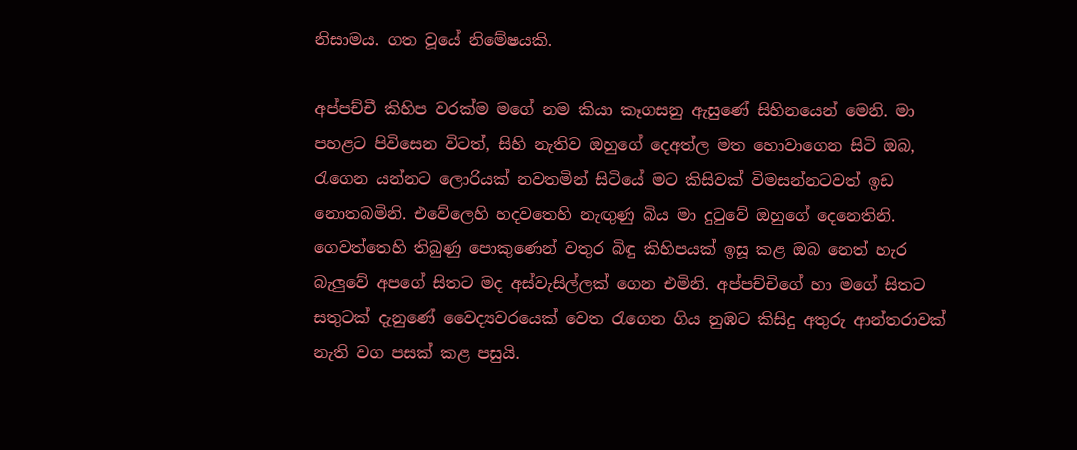නිසාමය. ගත වූයේ නිමේෂයකි.

අප්පච්චී කිහිප වරක්ම මගේ නම කියා කෑගසනු ඇසුණේ සිහිනයෙන් මෙනි. මා පහළට පිවිසෙන විටත්, සිහි නැතිව ඔහුගේ දෙඅත්ල මත හොවාගෙන සිටි ඔබ, රැගෙන යන්නට ලොරියක් නවතමින් සිටියේ මට කිසිවක් විමසන්නටවත් ඉඩ නොතබමිනි. එවේලෙහි හදවතෙහි නැඟුණු බිය මා දුටුවේ ඔහුගේ දෙනෙතිනි. ගෙවත්තෙහි තිබුණු පොකුණෙන් වතුර බිඳු කිහිපයක් ඉසූ කළ ඔබ නෙත් හැර බැලුවේ අපගේ සිතට මද අස්වැසිල්ලක් ගෙන එමිනි. අප්පච්චිගේ හා මගේ සිතට සතුටක් දැනුණේ වෛද්‍යවරයෙක් වෙත රැගෙන ගිය නුඹට කිසිදු අතුරු ආන්තරාවක් නැති වග පසක් කළ පසුයි.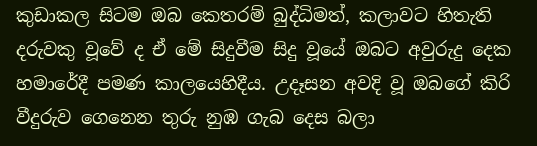කුඩාකල සිටම ඔබ කෙතරම් බුද්ධිමත්, කලාවට හිතැති දරුවකු වූවේ ද ඒ මේ සිදුවීම සිදු වූයේ ඔබට අවුරුදු දෙක හමාරේදී පමණ කාලයෙහිදීය. උදෑසන අවදි වූ ඔබගේ කිරි වීදුරුව ගෙනෙන තුරු නුඹ ගැබ දෙස බලා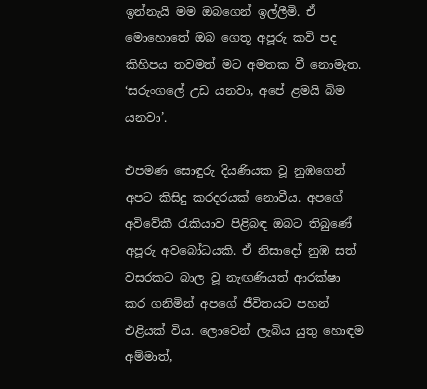ඉන්නැයි මම ඔබගෙන් ඉල්ලීමි. ඒ මොහොතේ ඔබ ගෙතූ අපූරු කවි පද කිහිපය තවමත් මට අමතක වී නොමැත. ‘සරුංගලේ උඩ යනවා, අපේ ළමයි බිම යනවා’.

එපමණ සොඳුරු දියණියක වූ නුඹගෙන් අපට කිසිදු කරදරයක් නොවීය. අපගේ අවිවේකී රැකියාව පිළිබඳ ඔබට තිබුණේ අපූරු අවබෝධයකි. ඒ නිසාදෝ නුඹ සත් වසරකට බාල වූ නැඟණියත් ආරක්ෂා කර ගනිමින් අපගේ ජීවිතයට පහන් එළියක් විය. ලොවෙන් ලැබිය යුතු හොඳම අම්මාත්,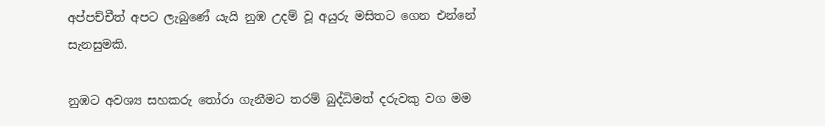අප්පච්චීත් අපට ලැබුණේ යැයි නුඹ උදම් වූ අයුරු මසිතට ගෙන එන්නේ සැනසුමකි.

නුඹට අවශ්‍ය සහකරු තෝරා ගැනීමට තරම් බුද්ධිමත් දරුවකු වග මම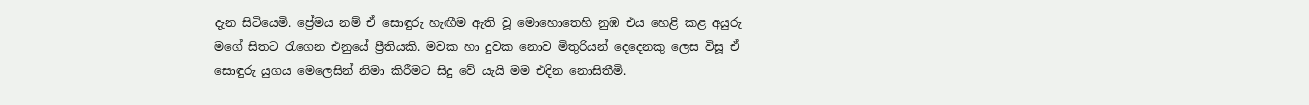දැන සිටියෙමි. ප්‍රේමය නම් ඒ සොඳුරු හැඟීම ඇති වූ මොහොතෙහි නුඹ එය හෙළි කළ අයුරු මගේ සිතට රැගෙන එනුයේ ප්‍රීතියකි. මවක හා දුවක නොව මිතුරියන් දෙදෙනකු ලෙස විසූ ඒ සොඳුරු යුගය මෙලෙසින් නිමා කිරීමට සිදු වේ යැයි මම එදින නොසිතීමි.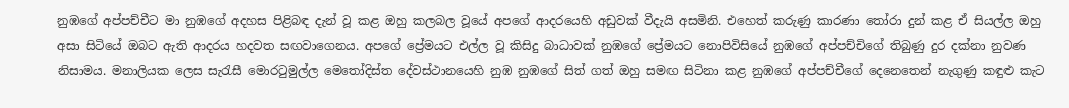නුඹගේ අප්පච්චීට මා නුඹගේ අදහස පිළිබඳ දැන් වූ කළ ඔහු කලබල වූයේ අපගේ ආදරයෙහි අඩුවක් වීදැයි අසමිනි. එහෙත් කරුණු කාරණා තෝරා දුන් කළ ඒ සියල්ල ඔහු අසා සිටියේ ඔබට ඇති ආදරය හදවත සඟවාගෙනය. අපගේ ප්‍රේමයට එල්ල වූ කිසිදු බාධාවක් නුඹගේ ප්‍රේමයට නොපිවිසියේ නුඹගේ අප්පච්චිගේ තිබුණු දුර දක්නා නුවණ නිසාමය. මනාලියක ලෙස සැරැසී මොරටුමුල්ල මෙතෝදිස්ත දේවස්ථානයෙහි නුඹ නුඹගේ සිත් ගත් ඔහු සමඟ සිටිනා කළ නුඹගේ අප්පච්චීගේ දෙනෙතෙන් නැගුණු කඳුළු කැට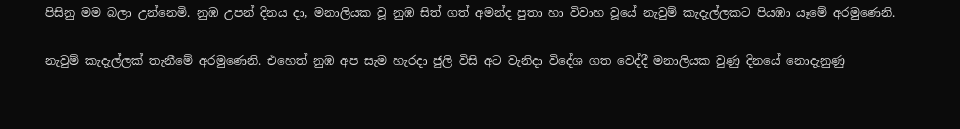පිසිනු මම බලා උන්නෙමි. නුඹ උපන් දිනය දා, මනාලියක වූ නුඹ සිත් ගත් අමන්ද පුතා හා විවාහ වූයේ නැවුම් කැදැල්ලකට පියඹා යෑමේ අරමුණෙනි.

නැවුම් කැදැල්ලක් තැනීමේ අරමුණෙනි. එහෙත් නුඹ අප සැම හැරදා ජුලි විසි අට වැනිදා විදේශ ගත වෙද්දී මනාලියක වුණු දිනයේ නොදැනුණු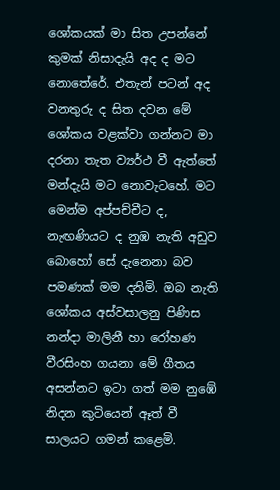ශෝකයක් මා සිත උපන්නේ කුමක් නිසාදැයි අද ද මට නොතේරේ. එතැන් පටන් අද වනතුරු ද සිත දවන මේ ශෝකය වළක්වා ගන්නට මා දරනා තැත ව්‍යර්ථ වී ඇත්තේ මන්දැයි මට නොවැටහේ. මට මෙන්ම අප්පච්චීට ද, නැඟණියට ද නුඹ නැති අඩුව බොහෝ සේ දැනෙනා බව පමණක් මම දනිමි. ඔබ නැති ශෝකය අස්වසාලනු පිණිස නන්දා මාලිනී හා රෝහණ වීරසිංහ ගයනා මේ ගීතය අසන්නට ඉටා ගත් මම නුඹේ නිදන කුටියෙන් ඈත් වී සාලයට ගමන් කළෙමි.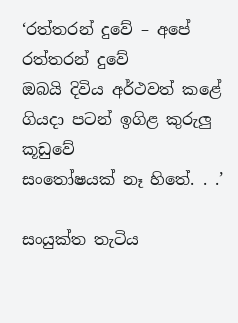‘රත්තරන් දුවේ – අපේ රත්තරන් දුවේ
ඔබයි දිවිය අර්ථවත් කළේ
ගියදා පටන් ඉගිළ කුරුලු කූඩුවේ
සංතෝෂයක් නෑ හිතේ. . .’

සංයුක්ත තැටිය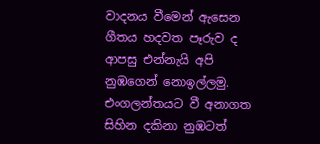වාදනය වීමෙන් ඇසෙන ගීතය හදවත පෑරුව ද ආපසු එන්නැයි අපි නුඹගෙන් නොඉල්ලමු. එංගලන්තයට වී අනාගත සිහින දකිනා නුඹටත්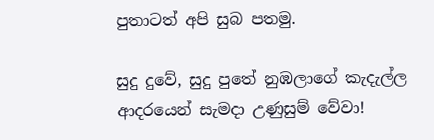පුතාටත් අපි සුබ පතමු.

සුදු දුවේ, සුදු පුතේ නුඹලාගේ කැදැල්ල ආදරයෙන් සැමදා උණුසුම් වේවා!